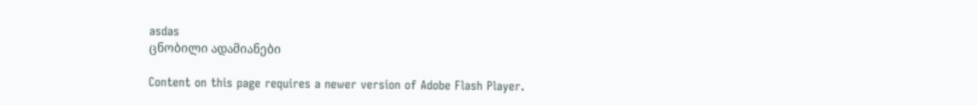asdas
ცნობილი ადამიანები

Content on this page requires a newer version of Adobe Flash Player.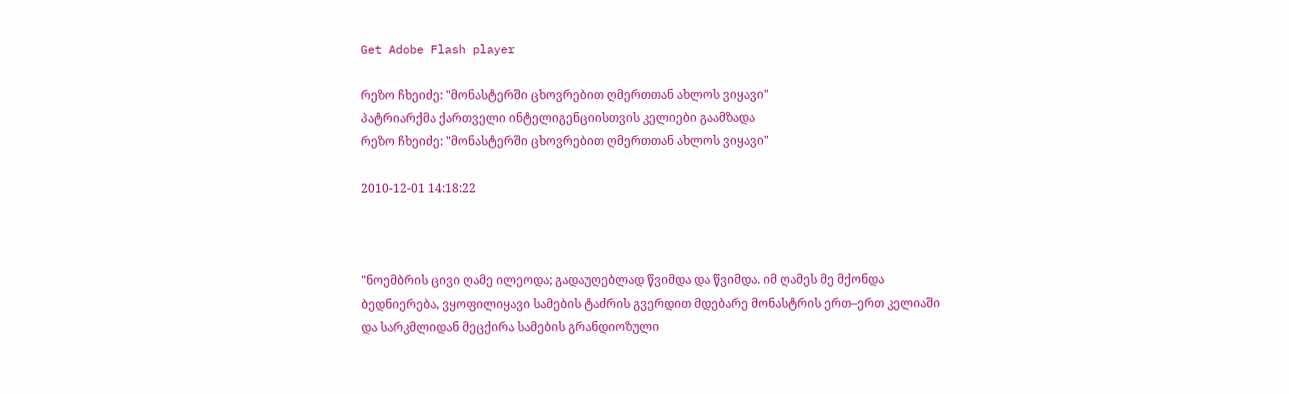Get Adobe Flash player

რეზო ჩხეიძე: "მონასტერში ცხოვრებით ღმერთთან ახლოს ვიყავი"
პატრიარქმა ქართველი ინტელიგენციისთვის კელიები გაამზადა
რეზო ჩხეიძე: "მონასტერში ცხოვრებით ღმერთთან ახლოს ვიყავი"

2010-12-01 14:18:22



"ნოემბრის ცივი ღამე ილეოდა; გადაუღებლად წვიმდა და წვიმდა. იმ ღამეს მე მქონდა ბედნიერება, ვყოფილიყავი სამების ტაძრის გვერდით მდებარე მონასტრის ერთ–ერთ კელიაში და სარკმლიდან მეცქირა სამების გრანდიოზული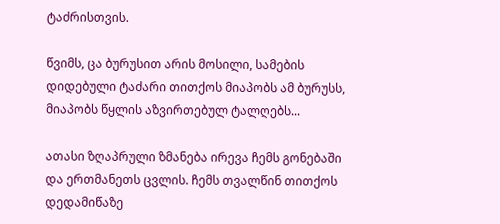ტაძრისთვის.

წვიმს, ცა ბურუსით არის მოსილი, სამების დიდებული ტაძარი თითქოს მიაპობს ამ ბურუსს, მიაპობს წყლის აზვირთებულ ტალღებს...

ათასი ზღაპრული ზმანება ირევა ჩემს გონებაში და ერთმანეთს ცვლის. ჩემს თვალწინ თითქოს დედამიწაზე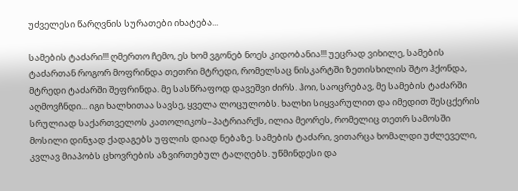უძველესი წარღვნის სურათები იხატება...

სამების ტაძარი!!! ღმერთო ჩემო, ეს ხომ ვგონებ ნოეს კიდობანია!!! უეცრად ვიხილე, სამების ტაძართან როგორ მოფრინდა თეთრი მტრედი, რომელსაც ნისკარტში ზეთისხილის შტო ჰქონდა, მტრედი ტაძარში შეფრინდა. მე სასწრაფოდ დავეშვი ძირს. ჰოი, საოცრებავ, მე სამების ტაძარში აღმოვჩნდი... იგი ხალხითაა სავსე, ყველა ლოცულობს. ხალხი სიყვარულით და იმედით შესცქერის სრულიად საქართველოს კათოლიკოს–პატრიარქს, ილია მეორეს, რომელიც თეთრ სამოსში მოსილი დინჯად ქადაგებს უფლის დიად ნებაზე. სამების ტაძარი, ვითარცა ხომალდი უძლეველი, კვლავ მიაპობს ცხოვრების აზვირთებულ ტალღებს. უწმინდესი და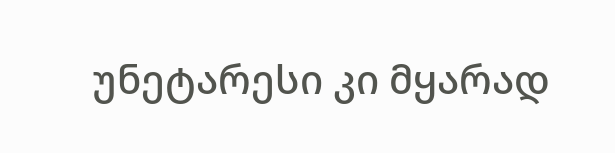უნეტარესი კი მყარად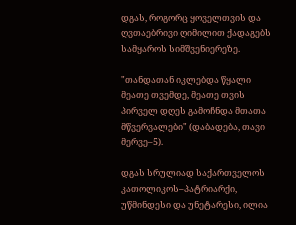დგას, როგორც ყოველთვის და ღვთაებრივი ღიმილით ქადაგებს სამყაროს სიმშვენიერეზე.

"თანდათან იკლებდა წყალი მეათე თვემდე, მეათე თვის პირველ დღეს გამოჩნდა მთათა მწვერვალები" (დაბადება, თავი მერვე–5).

დგას სრულიად საქართველოს კათოლიკოს–პატრიარქი, უწმინდესი და უნეტარესი, ილია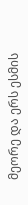მეორე და ერს ესმის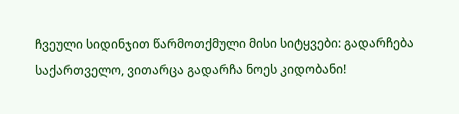ჩვეული სიდინჯით წარმოთქმული მისი სიტყვები: გადარჩება საქართველო, ვითარცა გადარჩა ნოეს კიდობანი!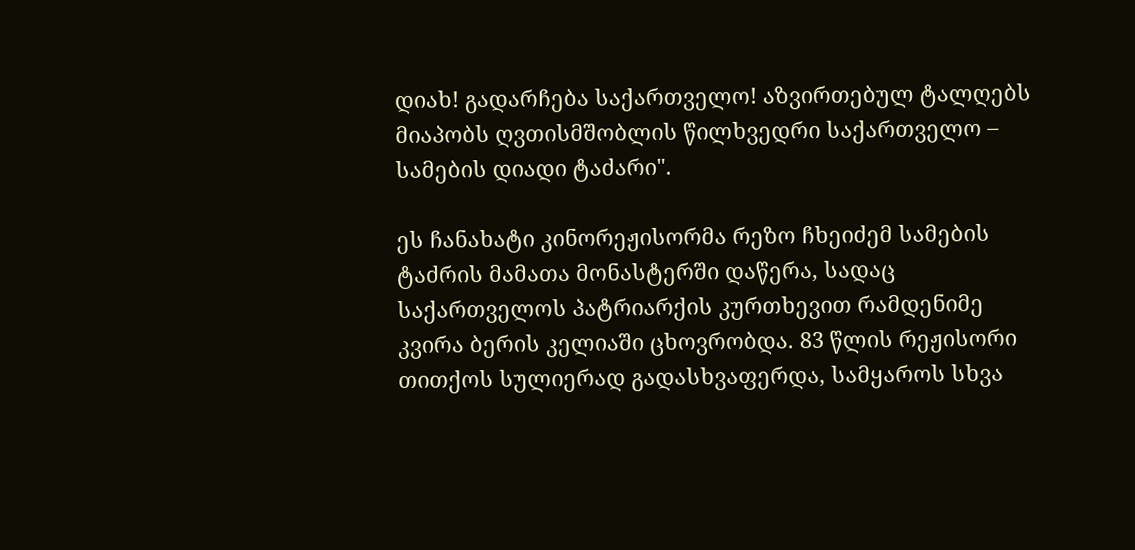დიახ! გადარჩება საქართველო! აზვირთებულ ტალღებს მიაპობს ღვთისმშობლის წილხვედრი საქართველო – სამების დიადი ტაძარი".

ეს ჩანახატი კინორეჟისორმა რეზო ჩხეიძემ სამების ტაძრის მამათა მონასტერში დაწერა, სადაც საქართველოს პატრიარქის კურთხევით რამდენიმე კვირა ბერის კელიაში ცხოვრობდა. 83 წლის რეჟისორი თითქოს სულიერად გადასხვაფერდა, სამყაროს სხვა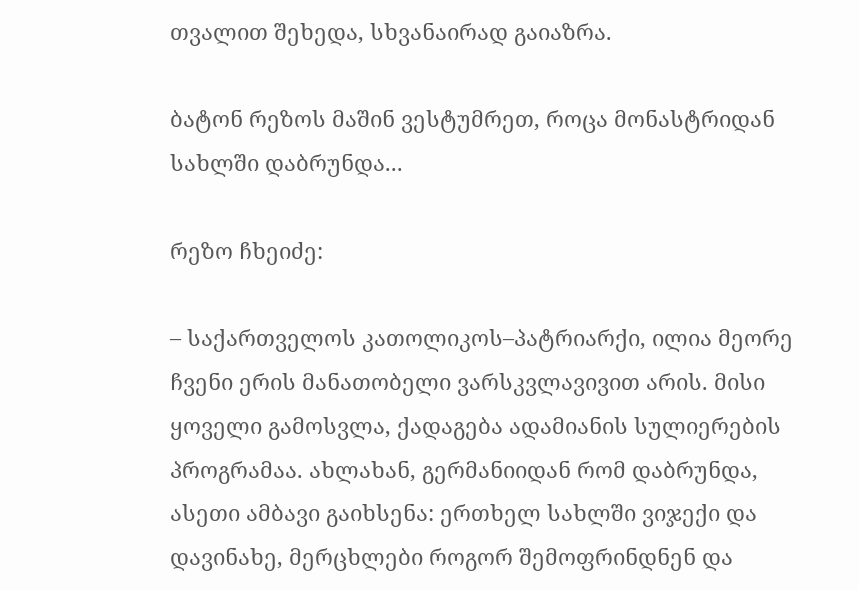თვალით შეხედა, სხვანაირად გაიაზრა.

ბატონ რეზოს მაშინ ვესტუმრეთ, როცა მონასტრიდან სახლში დაბრუნდა...

რეზო ჩხეიძე:

– საქართველოს კათოლიკოს–პატრიარქი, ილია მეორე ჩვენი ერის მანათობელი ვარსკვლავივით არის. მისი ყოველი გამოსვლა, ქადაგება ადამიანის სულიერების პროგრამაა. ახლახან, გერმანიიდან რომ დაბრუნდა, ასეთი ამბავი გაიხსენა: ერთხელ სახლში ვიჯექი და დავინახე, მერცხლები როგორ შემოფრინდნენ და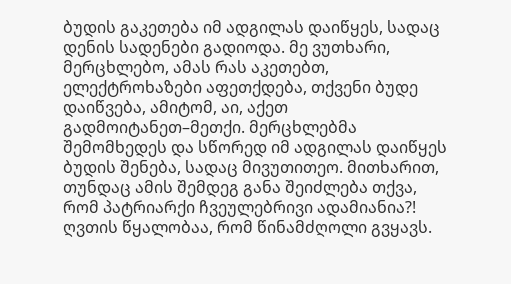ბუდის გაკეთება იმ ადგილას დაიწყეს, სადაც დენის სადენები გადიოდა. მე ვუთხარი, მერცხლებო, ამას რას აკეთებთ, ელექტროხაზები აფეთქდება, თქვენი ბუდე დაიწვება, ამიტომ, აი, აქეთ გადმოიტანეთ–მეთქი. მერცხლებმა შემომხედეს და სწორედ იმ ადგილას დაიწყეს ბუდის შენება, სადაც მივუთითეო. მითხარით, თუნდაც ამის შემდეგ განა შეიძლება თქვა, რომ პატრიარქი ჩვეულებრივი ადამიანია?! ღვთის წყალობაა, რომ წინამძღოლი გვყავს.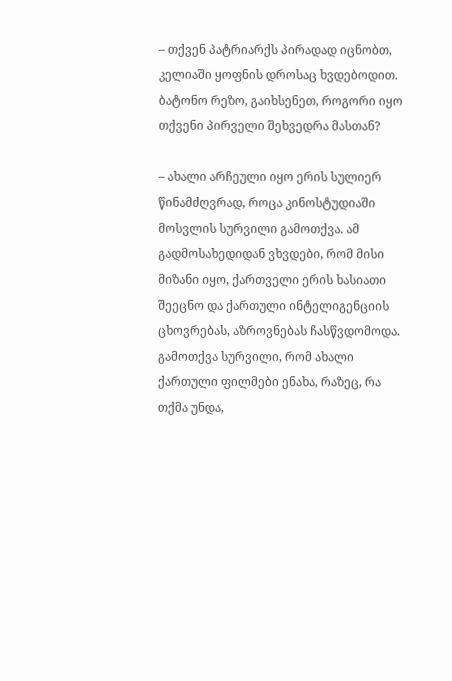– თქვენ პატრიარქს პირადად იცნობთ, კელიაში ყოფნის დროსაც ხვდებოდით. ბატონო რეზო, გაიხსენეთ, როგორი იყო თქვენი პირველი შეხვედრა მასთან?

– ახალი არჩეული იყო ერის სულიერ წინამძღვრად, როცა კინოსტუდიაში მოსვლის სურვილი გამოთქვა. ამ გადმოსახედიდან ვხვდები, რომ მისი მიზანი იყო, ქართველი ერის ხასიათი შეეცნო და ქართული ინტელიგენციის ცხოვრებას, აზროვნებას ჩასწვდომოდა. გამოთქვა სურვილი, რომ ახალი ქართული ფილმები ენახა, რაზეც, რა თქმა უნდა,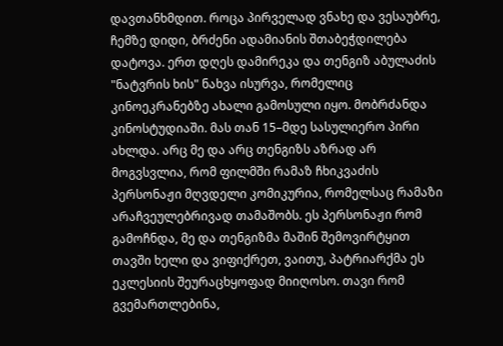დავთანხმდით. როცა პირველად ვნახე და ვესაუბრე, ჩემზე დიდი, ბრძენი ადამიანის შთაბეჭდილება დატოვა. ერთ დღეს დამირეკა და თენგიზ აბულაძის "ნატვრის ხის" ნახვა ისურვა, რომელიც კინოეკრანებზე ახალი გამოსული იყო. მობრძანდა კინოსტუდიაში. მას თან 15–მდე სასულიერო პირი ახლდა. არც მე და არც თენგიზს აზრად არ მოგვსვლია, რომ ფილმში რამაზ ჩხიკვაძის პერსონაჟი მღვდელი კომიკურია, რომელსაც რამაზი არაჩვეულებრივად თამაშობს. ეს პერსონაჟი რომ გამოჩნდა, მე და თენგიზმა მაშინ შემოვირტყით თავში ხელი და ვიფიქრეთ, ვაითუ, პატრიარქმა ეს ეკლესიის შეურაცხყოფად მიიღოსო. თავი რომ გვემართლებინა,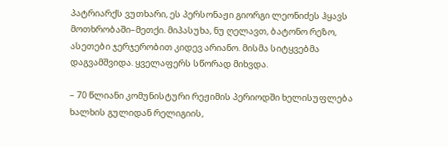პატრიარქს ვუთხარი, ეს პერსონაჟი გიორგი ლეონიძეს ჰყავს მოთხრობაში–მეთქი. მიპასუხა, ნუ ღელავთ, ბატონო რეზო, ასეთები ჯერჯერობით კიდევ არიანო. მისმა სიტყვებმა დაგვამშვიდა. ყველაფერს სწორად მიხვდა.

– 70 წლიანი კომუნისტური რეჟიმის პერიოდში ხელისუფლება ხალხის გულიდან რელიგიის,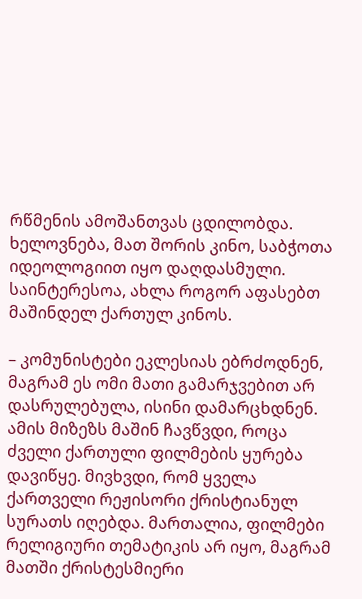რწმენის ამოშანთვას ცდილობდა. ხელოვნება, მათ შორის კინო, საბჭოთა იდეოლოგიით იყო დაღდასმული. საინტერესოა, ახლა როგორ აფასებთ მაშინდელ ქართულ კინოს.

– კომუნისტები ეკლესიას ებრძოდნენ, მაგრამ ეს ომი მათი გამარჯვებით არ დასრულებულა, ისინი დამარცხდნენ. ამის მიზეზს მაშინ ჩავწვდი, როცა ძველი ქართული ფილმების ყურება დავიწყე. მივხვდი, რომ ყველა ქართველი რეჟისორი ქრისტიანულ სურათს იღებდა. მართალია, ფილმები რელიგიური თემატიკის არ იყო, მაგრამ მათში ქრისტესმიერი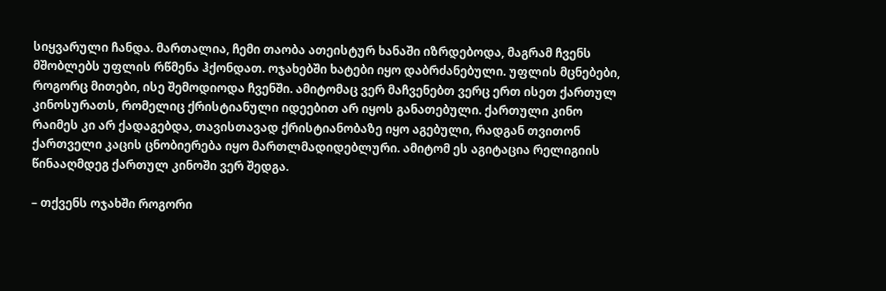სიყვარული ჩანდა. მართალია, ჩემი თაობა ათეისტურ ხანაში იზრდებოდა, მაგრამ ჩვენს მშობლებს უფლის რწმენა ჰქონდათ. ოჯახებში ხატები იყო დაბრძანებული. უფლის მცნებები, როგორც მითები, ისე შემოდიოდა ჩვენში. ამიტომაც ვერ მაჩვენებთ ვერც ერთ ისეთ ქართულ კინოსურათს, რომელიც ქრისტიანული იდეებით არ იყოს განათებული. ქართული კინო რაიმეს კი არ ქადაგებდა, თავისთავად ქრისტიანობაზე იყო აგებული, რადგან თვითონ ქართველი კაცის ცნობიერება იყო მართლმადიდებლური. ამიტომ ეს აგიტაცია რელიგიის წინააღმდეგ ქართულ კინოში ვერ შედგა.

– თქვენს ოჯახში როგორი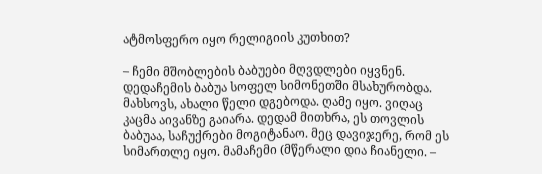ატმოსფერო იყო რელიგიის კუთხით?

– ჩემი მშობლების ბაბუები მღვდლები იყვნენ. დედაჩემის ბაბუა სოფელ სიმონეთში მსახურობდა. მახსოვს, ახალი წელი დგებოდა. ღამე იყო. ვიღაც კაცმა აივანზე გაიარა. დედამ მითხრა, ეს თოვლის ბაბუაა, საჩუქრები მოგიტანაო. მეც დავიჯერე, რომ ეს სიმართლე იყო. მამაჩემი (მწერალი დია ჩიანელი. –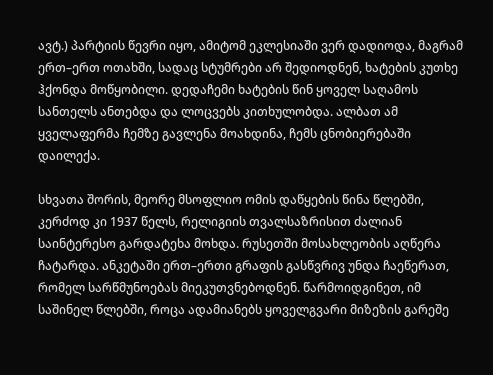ავტ.) პარტიის წევრი იყო, ამიტომ ეკლესიაში ვერ დადიოდა, მაგრამ ერთ–ერთ ოთახში, სადაც სტუმრები არ შედიოდნენ, ხატების კუთხე ჰქონდა მოწყობილი. დედაჩემი ხატების წინ ყოველ საღამოს სანთელს ანთებდა და ლოცვებს კითხულობდა. ალბათ ამ ყველაფერმა ჩემზე გავლენა მოახდინა, ჩემს ცნობიერებაში დაილექა.

სხვათა შორის, მეორე მსოფლიო ომის დაწყების წინა წლებში, კერძოდ კი 1937 წელს, რელიგიის თვალსაზრისით ძალიან საინტერესო გარდატეხა მოხდა. რუსეთში მოსახლეობის აღწერა ჩატარდა. ანკეტაში ერთ–ერთი გრაფის გასწვრივ უნდა ჩაეწერათ, რომელ სარწმუნოებას მიეკუთვნებოდნენ. წარმოიდგინეთ, იმ საშინელ წლებში, როცა ადამიანებს ყოველგვარი მიზეზის გარეშე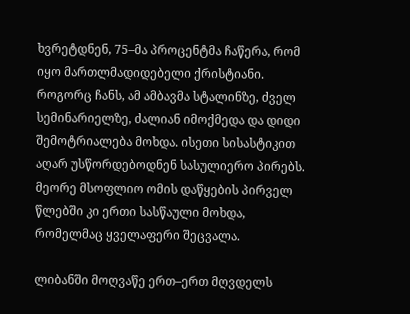ხვრეტდნენ, 75–მა პროცენტმა ჩაწერა, რომ იყო მართლმადიდებელი ქრისტიანი. როგორც ჩანს, ამ ამბავმა სტალინზე, ძველ სემინარიელზე, ძალიან იმოქმედა და დიდი შემოტრიალება მოხდა. ისეთი სისასტიკით აღარ უსწორდებოდნენ სასულიერო პირებს. მეორე მსოფლიო ომის დაწყების პირველ წლებში კი ერთი სასწაული მოხდა, რომელმაც ყველაფერი შეცვალა.

ლიბანში მოღვაწე ერთ–ერთ მღვდელს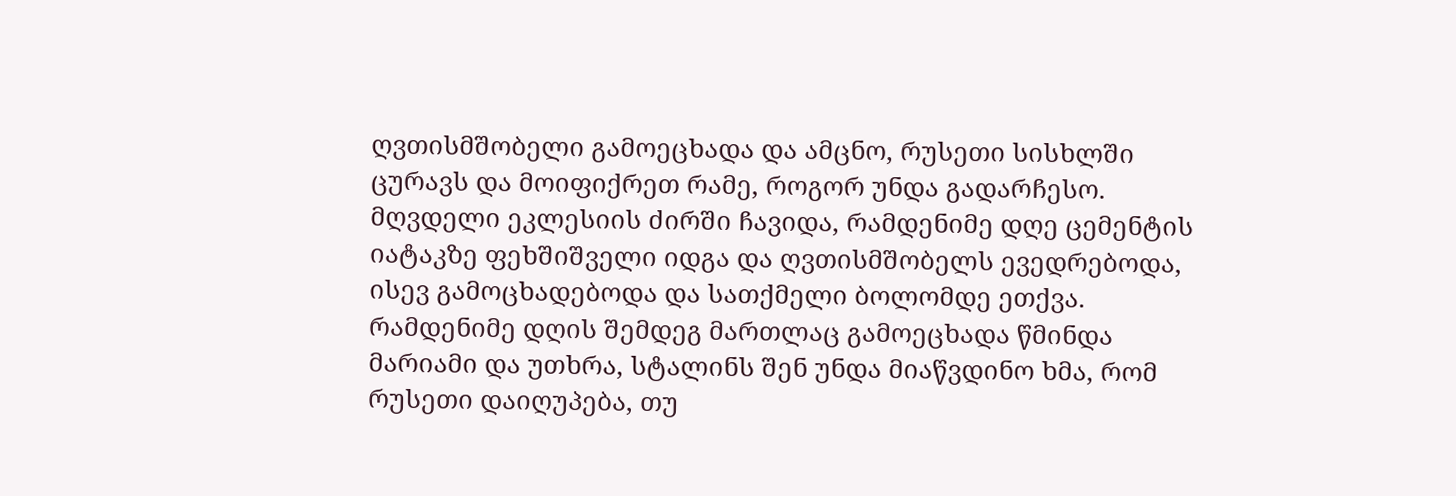ღვთისმშობელი გამოეცხადა და ამცნო, რუსეთი სისხლში ცურავს და მოიფიქრეთ რამე, როგორ უნდა გადარჩესო. მღვდელი ეკლესიის ძირში ჩავიდა, რამდენიმე დღე ცემენტის იატაკზე ფეხშიშველი იდგა და ღვთისმშობელს ევედრებოდა, ისევ გამოცხადებოდა და სათქმელი ბოლომდე ეთქვა. რამდენიმე დღის შემდეგ მართლაც გამოეცხადა წმინდა მარიამი და უთხრა, სტალინს შენ უნდა მიაწვდინო ხმა, რომ რუსეთი დაიღუპება, თუ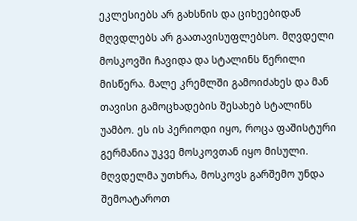ეკლესიებს არ გახსნის და ციხეებიდან მღვდლებს არ გაათავისუფლებსო. მღვდელი მოსკოვში ჩავიდა და სტალინს წერილი მისწერა. მალე კრემლში გამოიძახეს და მან თავისი გამოცხადების შესახებ სტალინს უამბო. ეს ის პერიოდი იყო, როცა ფაშისტური გერმანია უკვე მოსკოვთან იყო მისული. მღვდელმა უთხრა, მოსკოვს გარშემო უნდა შემოატაროთ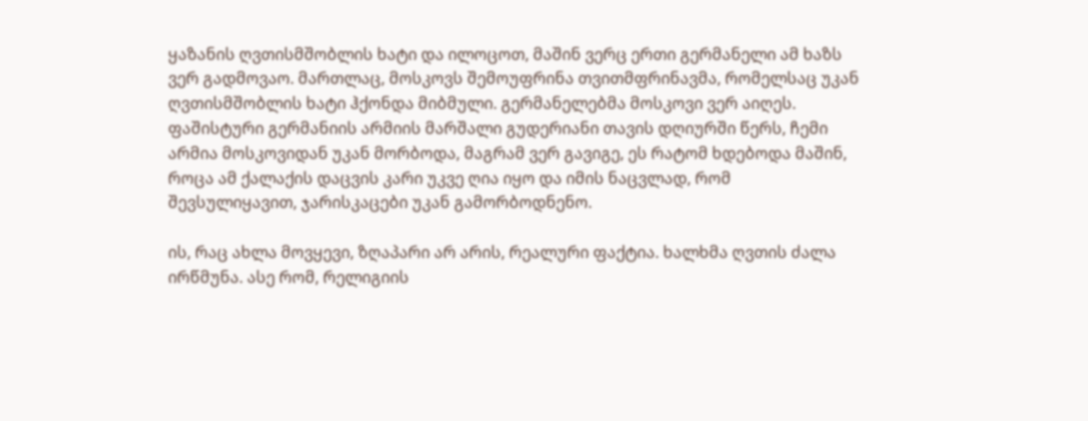ყაზანის ღვთისმშობლის ხატი და ილოცოთ, მაშინ ვერც ერთი გერმანელი ამ ხაზს ვერ გადმოვაო. მართლაც, მოსკოვს შემოუფრინა თვითმფრინავმა, რომელსაც უკან ღვთისმშობლის ხატი ჰქონდა მიბმული. გერმანელებმა მოსკოვი ვერ აიღეს. ფაშისტური გერმანიის არმიის მარშალი გუდერიანი თავის დღიურში წერს, ჩემი არმია მოსკოვიდან უკან მორბოდა, მაგრამ ვერ გავიგე, ეს რატომ ხდებოდა მაშინ, როცა ამ ქალაქის დაცვის კარი უკვე ღია იყო და იმის ნაცვლად, რომ შევსულიყავით, ჯარისკაცები უკან გამორბოდნენო.

ის, რაც ახლა მოვყევი, ზღაპარი არ არის, რეალური ფაქტია. ხალხმა ღვთის ძალა ირწმუნა. ასე რომ, რელიგიის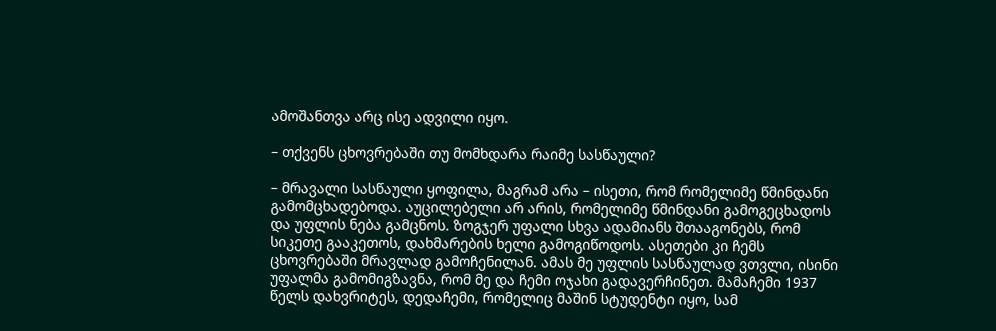ამოშანთვა არც ისე ადვილი იყო.

– თქვენს ცხოვრებაში თუ მომხდარა რაიმე სასწაული?

– მრავალი სასწაული ყოფილა, მაგრამ არა – ისეთი, რომ რომელიმე წმინდანი გამომცხადებოდა. აუცილებელი არ არის, რომელიმე წმინდანი გამოგეცხადოს და უფლის ნება გამცნოს. ზოგჯერ უფალი სხვა ადამიანს შთააგონებს, რომ სიკეთე გააკეთოს, დახმარების ხელი გამოგიწოდოს. ასეთები კი ჩემს ცხოვრებაში მრავლად გამოჩენილან. ამას მე უფლის სასწაულად ვთვლი, ისინი უფალმა გამომიგზავნა, რომ მე და ჩემი ოჯახი გადავერჩინეთ. მამაჩემი 1937 წელს დახვრიტეს, დედაჩემი, რომელიც მაშინ სტუდენტი იყო, სამ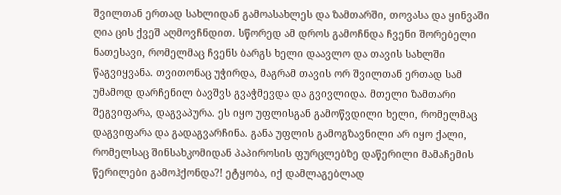შვილთან ერთად სახლიდან გამოასახლეს და ზამთარში, თოვასა და ყინვაში ღია ცის ქვეშ აღმოვჩნდით. სწორედ ამ დროს გამოჩნდა ჩვენი შორებელი ნათესავი, რომელმაც ჩვენს ბარგს ხელი დაავლო და თავის სახლში წაგვიყვანა. თვითონაც უჭირდა, მაგრამ თავის ორ შვილთან ერთად სამ უმამოდ დარჩენილ ბავშვს გვაჭმევდა და გვივლიდა. მთელი ზამთარი შეგვიფარა, დაგვაპურა. ეს იყო უფლისგან გამოწვდილი ხელი, რომელმაც დაგვიფარა და გადაგვარჩინა. განა უფლის გამოგზავნილი არ იყო ქალი, რომელსაც შინსახკომიდან პაპიროსის ფურცლებზე დაწერილი მამაჩემის წერილები გამოჰქონდა?! ეტყობა, იქ დამლაგებლად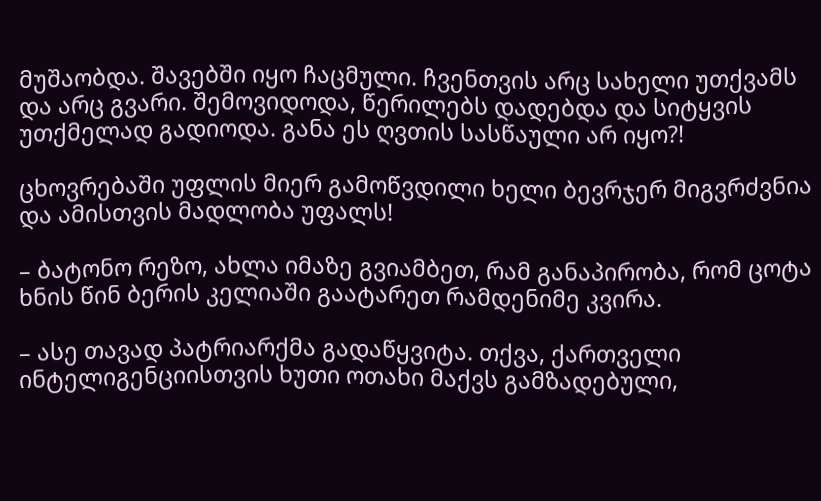მუშაობდა. შავებში იყო ჩაცმული. ჩვენთვის არც სახელი უთქვამს და არც გვარი. შემოვიდოდა, წერილებს დადებდა და სიტყვის უთქმელად გადიოდა. განა ეს ღვთის სასწაული არ იყო?!

ცხოვრებაში უფლის მიერ გამოწვდილი ხელი ბევრჯერ მიგვრძვნია და ამისთვის მადლობა უფალს!

– ბატონო რეზო, ახლა იმაზე გვიამბეთ, რამ განაპირობა, რომ ცოტა ხნის წინ ბერის კელიაში გაატარეთ რამდენიმე კვირა.

– ასე თავად პატრიარქმა გადაწყვიტა. თქვა, ქართველი ინტელიგენციისთვის ხუთი ოთახი მაქვს გამზადებული,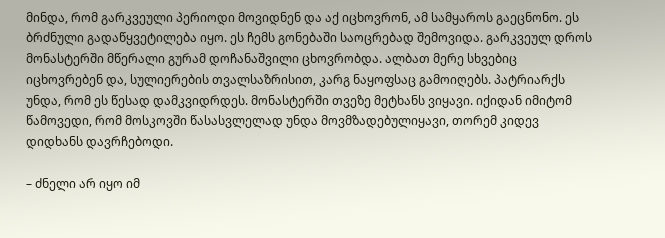მინდა, რომ გარკვეული პერიოდი მოვიდნენ და აქ იცხოვრონ, ამ სამყაროს გაეცნონო. ეს ბრძნული გადაწყვეტილება იყო. ეს ჩემს გონებაში საოცრებად შემოვიდა. გარკვეულ დროს მონასტერში მწერალი გურამ დოჩანაშვილი ცხოვრობდა. ალბათ მერე სხვებიც იცხოვრებენ და, სულიერების თვალსაზრისით, კარგ ნაყოფსაც გამოიღებს. პატრიარქს უნდა, რომ ეს წესად დამკვიდრდეს. მონასტერში თვეზე მეტხანს ვიყავი. იქიდან იმიტომ წამოვედი, რომ მოსკოვში წასასვლელად უნდა მოვმზადებულიყავი, თორემ კიდევ დიდხანს დავრჩებოდი.

– ძნელი არ იყო იმ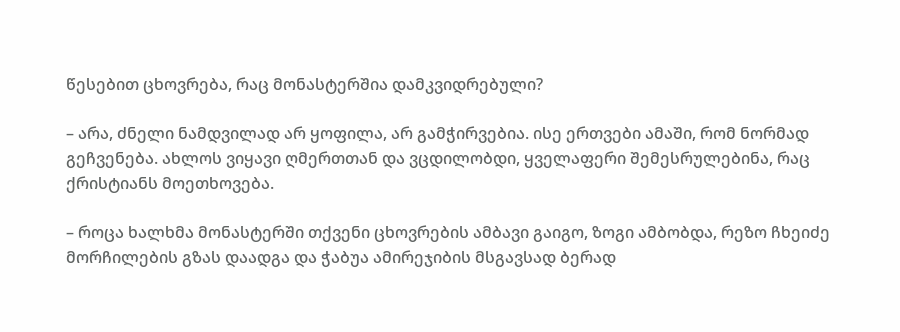წესებით ცხოვრება, რაც მონასტერშია დამკვიდრებული?

– არა, ძნელი ნამდვილად არ ყოფილა, არ გამჭირვებია. ისე ერთვები ამაში, რომ ნორმად გეჩვენება. ახლოს ვიყავი ღმერთთან და ვცდილობდი, ყველაფერი შემესრულებინა, რაც ქრისტიანს მოეთხოვება.

– როცა ხალხმა მონასტერში თქვენი ცხოვრების ამბავი გაიგო, ზოგი ამბობდა, რეზო ჩხეიძე მორჩილების გზას დაადგა და ჭაბუა ამირეჯიბის მსგავსად ბერად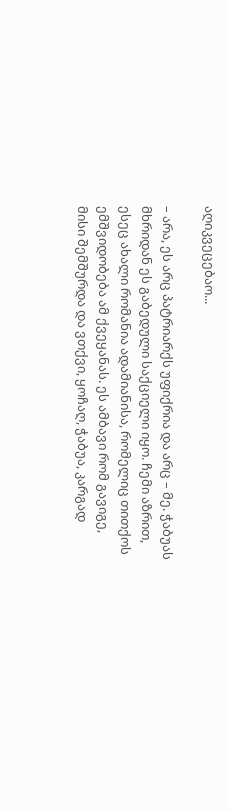აღიკვეცებაო...

– არა, ეს არც პატრიარქს უფიქრია და არც – მე. ჭაბუას მხრიდან ეს გაბედული საქციელი იყო. ჩემი აზრით, ესეც ახალი რომანია ადამიანისა, რომელიც თითქოს ემშვიდობება ამ ქვეყანას. ეს ამბავი რომ გავიგე, მისი შემშურდა და ვთქვი, ყოჩაღ, ჭაბუა, კარგად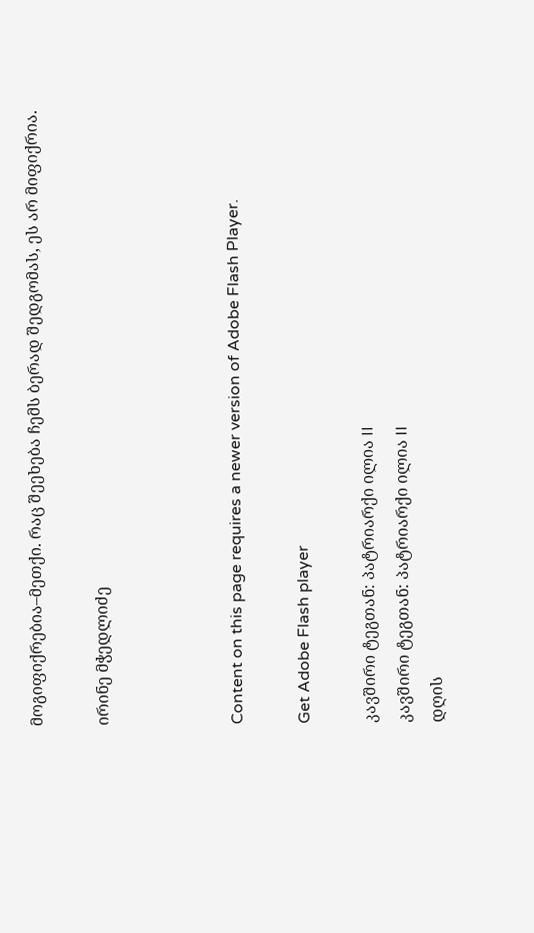მოგიფიქრებია–მეთქი. რაც შეეხება ჩემს ბერად შედგომას, ეს არ მიფიქრია.

ირინე მჭედლიძე



Content on this page requires a newer version of Adobe Flash Player.

Get Adobe Flash player

კავშირი ტეგთან: პატრიარქი ილია II
კავშირი ტეგთან: პატრიარქი ილია II
დღის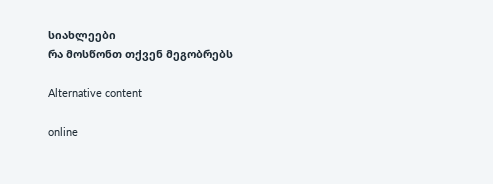სიახლეები
რა მოსწონთ თქვენ მეგობრებს

Alternative content

online